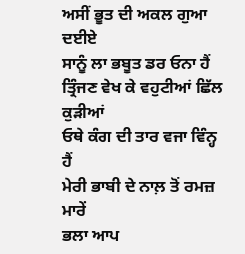ਅਸੀਂ ਭੂਤ ਦੀ ਅਕਲ ਗੁਆ ਦਈਏ
ਸਾਨੂੰ ਲਾ ਭਬੂਤ ਡਰ ਓਨਾ ਹੈਂ
ਤ੍ਰਿੰਜਣ ਵੇਖ ਕੇ ਵਹੁਟੀਆਂ ਛਿੱਲ ਕੁੜੀਆਂ
ਓਥੇ ਕੰਗ ਦੀ ਤਾਰ ਵਜਾ ਵਿੰਨ੍ਹ ਹੈਂ
ਮੇਰੀ ਭਾਬੀ ਦੇ ਨਾਲ਼ ਤੋਂ ਰਮਜ਼ ਮਾਰੇਂ
ਭਲਾ ਆਪ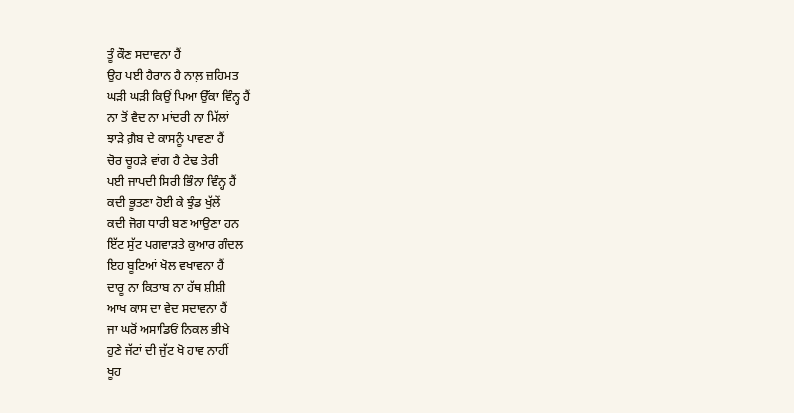ਤੂੰ ਕੌਣ ਸਦਾਵਨਾ ਹੈਂ
ਉਹ ਪਈ ਹੈਰਾਨ ਹੈ ਨਾਲ਼ ਜ਼ਹਿਮਤ
ਘੜੀ ਘੜੀ ਕਿਉਂ ਪਿਆ ਉੱਕਾ ਵਿੰਨ੍ਹ ਹੈਂ
ਨਾ ਤੋਂ ਵੈਦ ਨਾ ਮਾਂਦਰੀ ਨਾ ਮਿੱਲਾਂ
ਝਾੜੇ ਗ਼ੈਬ ਦੇ ਕਾਸਨੂੰ ਪਾਵਣਾ ਹੈਂ
ਚੋਰ ਚੂਹੜੇ ਵਾਂਗ ਹੈ ਟੇਢ ਤੇਰੀ
ਪਈ ਜਾਪਦੀ ਸਿਰੀ ਭਿੰਨਾ ਵਿੰਨ੍ਹ ਹੈਂ
ਕਦੀ ਭੂਤਣਾ ਹੋਈ ਕੇ ਝੁੰਡ ਖੁੱਲੇਂ
ਕਦੀ ਜੋਗ ਧਾਰੀ ਬਣ ਆਉਣਾ ਹਨ
ਇੱਟ ਸੁੱਟ ਪਗਵਾੜਤੇ ਕੁਆਰ ਗੰਦਲ
ਇਹ ਬੂਟਿਆਂ ਖੋਲ ਵਖਾਵਨਾ ਹੈਂ
ਦਾਰੂ ਨਾ ਕਿਤਾਬ ਨਾ ਹੱਥ ਸ਼ੀਸ਼ੀ
ਆਖ ਕਾਸ ਦਾ ਵੇਦ ਸਦਾਵਨਾ ਹੈਂ
ਜਾ ਘਰੋਂ ਅਸਾਡਿਓਂ ਨਿਕਲ ਭੀਖੇ
ਹੁਣੇ ਜੱਟਾਂ ਦੀ ਜੁੱਟ ਖੋ ਹਾਵ ਨਾਹੀਂ
ਖੂਹ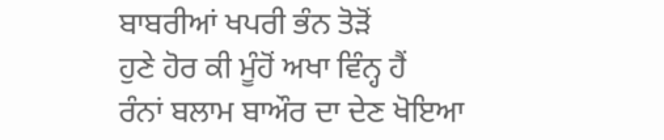ਬਾਬਰੀਆਂ ਖਪਰੀ ਭੰਨ ਤੋੜੋਂ
ਹੁਣੇ ਹੋਰ ਕੀ ਮੂੰਹੋਂ ਅਖਾ ਵਿੰਨ੍ਹ ਹੈਂ
ਰੰਨਾਂ ਬਲਾਮ ਬਾਔਰ ਦਾ ਦੇਣ ਖੋਇਆ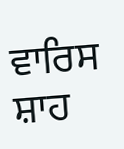ਵਾਰਿਸ ਸ਼ਾਹ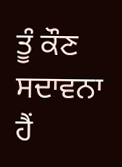ਤੂੰ ਕੌਣ ਸਦਾਵਨਾ ਹੈਂ